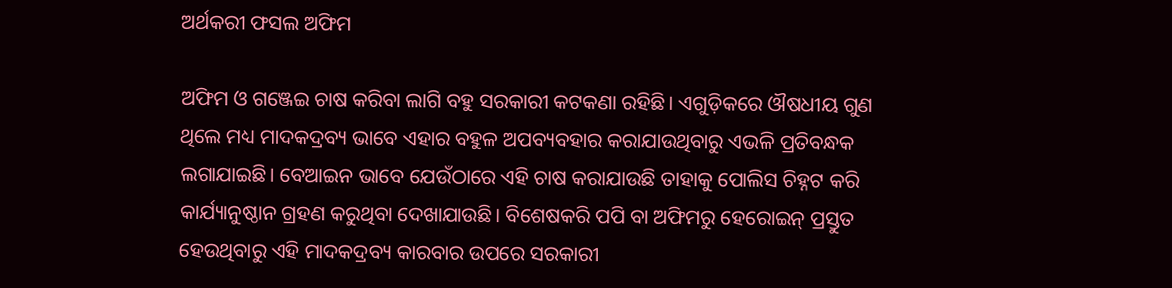ଅର୍ଥକରୀ ଫସଲ ଅଫିମ

ଅଫିମ ଓ ଗଞ୍ଜେଇ ଚାଷ କରିବା ଲାଗି ବହୁ ସରକାରୀ କଟକଣା ରହିଛି। ଏଗୁଡ଼ିକରେ ଔଷଧୀୟ ଗୁଣ ଥିଲେ ମଧ୍ୟ ମାଦକଦ୍ରବ୍ୟ ଭାବେ ଏହାର ବହୁଳ ଅପବ୍ୟବହାର କରାଯାଉଥିବାରୁ ଏଭଳି ପ୍ରତିବନ୍ଧକ ଲଗାଯାଇଛି। ବେଆଇନ ଭାବେ ଯେଉଁଠାରେ ଏହି ଚାଷ କରାଯାଉଛି ତାହାକୁ ପୋଲିସ ଚିହ୍ନଟ କରି କାର୍ଯ୍ୟାନୁଷ୍ଠାନ ଗ୍ରହଣ କରୁଥିବା ଦେଖାଯାଉଛି। ବିଶେଷକରି ପପି ବା ଅଫିମରୁ ହେରୋଇନ୍‌ ପ୍ରସ୍ତୁତ ହେଉଥିବାରୁ ଏହି ମାଦକଦ୍ରବ୍ୟ କାରବାର ଉପରେ ସରକାରୀ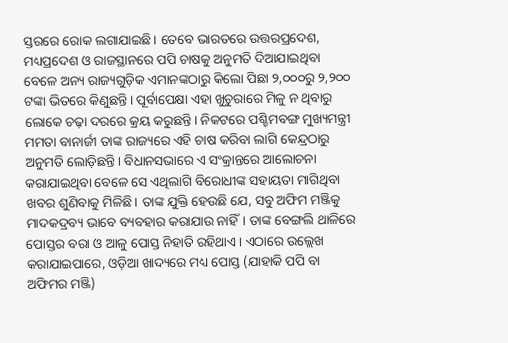ସ୍ତରରେ ରୋକ ଲଗାଯାଇଛି। ତେବେ ଭାରତରେ ଉତ୍ତରପ୍ରଦେଶ, ମଧ୍ୟପ୍ରଦେଶ ଓ ରାଜସ୍ଥାନରେ ପପି ଚାଷକୁ ଅନୁମତି ଦିଆଯାଇଥିବା ବେଳେ ଅନ୍ୟ ରାଜ୍ୟଗୁଡ଼ିକ ଏମାନଙ୍କଠାରୁ କିଲୋ ପିଛା ୨,୦୦୦ରୁ ୨,୨୦୦ ଟଙ୍କା ଭିତରେ କିଣୁଛନ୍ତି। ପୂର୍ବାପେକ୍ଷା ଏହା ଖୁଚୁରାରେ ମିଳୁ ନ ଥିବାରୁ ଲୋକେ ଚଢ଼ା ଦରରେ କ୍ରୟ କରୁଛନ୍ତି। ନିକଟରେ ପଶ୍ଚିମବଙ୍ଗ ମୁଖ୍ୟମନ୍ତ୍ରୀ ମମତା ବାନାର୍ଜୀ ତାଙ୍କ ରାଜ୍ୟରେ ଏହି ଚାଷ କରିବା ଲାଗି କେନ୍ଦ୍ରଠାରୁ ଅନୁମତି ଲୋଡ଼ିଛନ୍ତି। ବିଧାନସଭାରେ ଏ ସଂକ୍ରାନ୍ତରେ ଆଲୋଚନା କରାଯାଇଥିବା ବେଳେ ସେ ଏଥିଲାଗି ବିରୋଧୀଙ୍କ ସହାୟତା ମାଗିଥିବା ଖବର ଶୁଣିବାକୁ ମିଳିଛି। ତାଙ୍କ ଯୁକ୍ତି ହେଉଛି ଯେ, ସବୁ ଅଫିମ ମଞ୍ଜିକୁ ମାଦକଦ୍ରବ୍ୟ ଭାବେ ବ୍ୟବହାର କରାଯାଉ ନାହିଁ। ତାଙ୍କ ବେଙ୍ଗଲି ଥାଳିରେ ପୋସ୍ତର ବରା ଓ ଆଳୁ ପୋସ୍ତ ନିହାତି ରହିଥାଏ। ଏଠାରେ ଉଲ୍ଲେଖ କରାଯାଇପାରେ, ଓଡ଼ିଆ ଖାଦ୍ୟରେ ମଧ୍ୟ ପୋସ୍ତ (ଯାହାକି ପପି ବା ଅଫିମର ମଞ୍ଜି)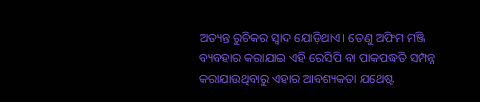ଅତ୍ୟନ୍ତ ରୁଚିକର ସ୍ବାଦ ଯୋଡ଼ିଥାଏ। ତେଣୁ ଅଫିମ ମଞ୍ଜି ବ୍ୟବହାର କରାଯାଇ ଏହି ରେସିପି ବା ପାକପଦ୍ଧତି ସମ୍ପନ୍ନ କରାଯାଉଥିବାରୁ ଏହାର ଆବଶ୍ୟକତା ଯଥେଷ୍ଟ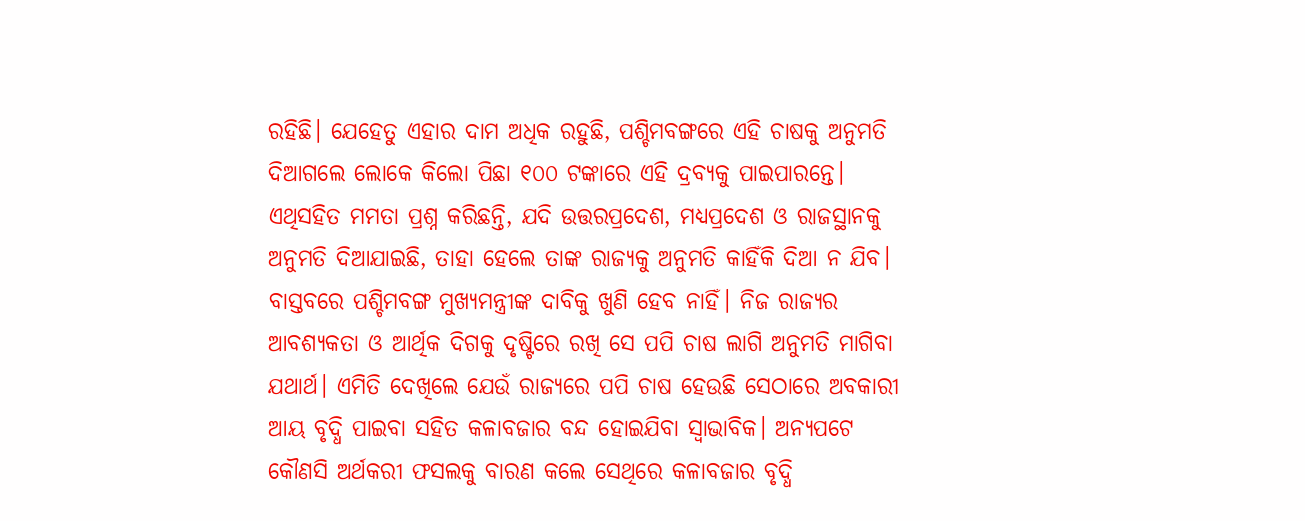ରହିଛି। ଯେହେତୁ ଏହାର ଦାମ ଅଧିକ ରହୁଛି, ପଶ୍ଚିମବଙ୍ଗରେ ଏହି ଚାଷକୁ ଅନୁମତି ଦିଆଗଲେ ଲୋକେ କିଲୋ ପିଛା ୧୦୦ ଟଙ୍କାରେ ଏହି ଦ୍ରବ୍ୟକୁ ପାଇପାରନ୍ତେ। ଏଥିସହିତ ମମତା ପ୍ରଶ୍ନ କରିଛନ୍ତି, ଯଦି ଉତ୍ତରପ୍ରଦେଶ, ମଧ୍ୟପ୍ରଦେଶ ଓ ରାଜସ୍ଥାନକୁ ଅନୁମତି ଦିଆଯାଇଛି, ତାହା ହେଲେ ତାଙ୍କ ରାଜ୍ୟକୁ ଅନୁମତି କାହିଁକି ଦିଆ ନ ଯିବ।
ବାସ୍ତବରେ ପଶ୍ଚିମବଙ୍ଗ ମୁଖ୍ୟମନ୍ତ୍ରୀଙ୍କ ଦାବିକୁ ଖୁଣି ହେବ ନାହିଁ। ନିଜ ରାଜ୍ୟର ଆବଶ୍ୟକତା ଓ ଆର୍ଥିକ ଦିଗକୁ ଦୃଷ୍ଟିରେ ରଖି ସେ ପପି ଚାଷ ଲାଗି ଅନୁମତି ମାଗିବା ଯଥାର୍ଥ। ଏମିତି ଦେଖିଲେ ଯେଉଁ ରାଜ୍ୟରେ ପପି ଚାଷ ହେଉଛି ସେଠାରେ ଅବକାରୀ ଆୟ ବୃଦ୍ଧି ପାଇବା ସହିତ କଳାବଜାର ବନ୍ଦ ହୋଇଯିବା ସ୍ବାଭାବିକ। ଅନ୍ୟପଟେ କୌଣସି ଅର୍ଥକରୀ ଫସଲକୁ ବାରଣ କଲେ ସେଥିରେ କଳାବଜାର ବୃଦ୍ଧି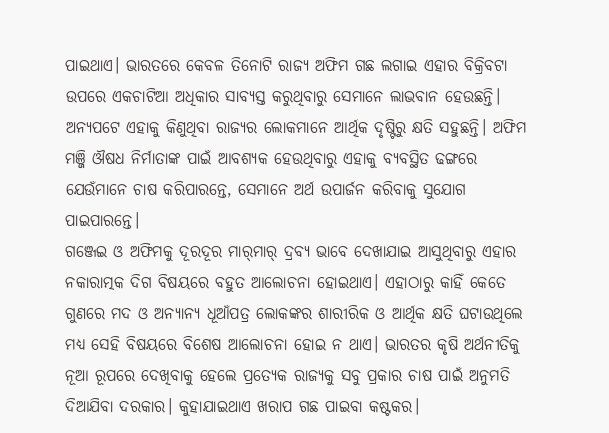ପାଇଥାଏ। ଭାରତରେ କେବଳ ତିନୋଟି ରାଜ୍ୟ ଅଫିମ ଗଛ ଲଗାଇ ଏହାର ବିକ୍ରିବଟା ଉପରେ ଏକଚାଟିଆ ଅଧିକାର ସାବ୍ୟସ୍ତ କରୁଥିବାରୁ ସେମାନେ ଲାଭବାନ ହେଉଛନ୍ତି। ଅନ୍ୟପଟେ ଏହାକୁ କିଣୁଥିବା ରାଜ୍ୟର ଲୋକମାନେ ଆର୍ଥିକ ଦୃଷ୍ଟିରୁ କ୍ଷତି ସହୁଛନ୍ତି। ଅଫିମ ମଞ୍ଜି ଔଷଧ ନିର୍ମାତାଙ୍କ ପାଇଁ ଆବଶ୍ୟକ ହେଉଥିବାରୁ ଏହାକୁ ବ୍ୟବସ୍ଥିତ ଢଙ୍ଗରେ ଯେଉଁମାନେ ଚାଷ କରିପାରନ୍ତେ, ସେମାନେ ଅର୍ଥ ଉପାର୍ଜନ କରିବାକୁ ସୁଯୋଗ ପାଇପାରନ୍ତେ।
ଗଞ୍ଜେଇ ଓ ଅଫିମକୁ ଦୂରଦୂର ମାର୍‌ମାର୍‌ ଦ୍ରବ୍ୟ ଭାବେ ଦେଖାଯାଇ ଆସୁଥିବାରୁ ଏହାର ନକାରାତ୍ମକ ଦିଗ ବିଷୟରେ ବହୁତ ଆଲୋଚନା ହୋଇଥାଏ। ଏହାଠାରୁ କାହିଁ କେତେ ଗୁଣରେ ମଦ ଓ ଅନ୍ୟାନ୍ୟ ଧୂଆଁପତ୍ର ଲୋକଙ୍କର ଶାରୀରିକ ଓ ଆର୍ଥିକ କ୍ଷତି ଘଟାଉଥିଲେ ମଧ୍ୟ ସେହି ବିଷୟରେ ବିଶେଷ ଆଲୋଚନା ହୋଇ ନ ଥାଏ। ଭାରତର କୃଷି ଅର୍ଥନୀତିକୁ ନୂଆ ରୂପରେ ଦେଖିବାକୁ ହେଲେ ପ୍ରତ୍ୟେକ ରାଜ୍ୟକୁ ସବୁ ପ୍ରକାର ଚାଷ ପାଇଁ ଅନୁମତି ଦିଆଯିବା ଦରକାର। କୁହାଯାଇଥାଏ ଖରାପ ଗଛ ପାଇବା କଷ୍ଟକର।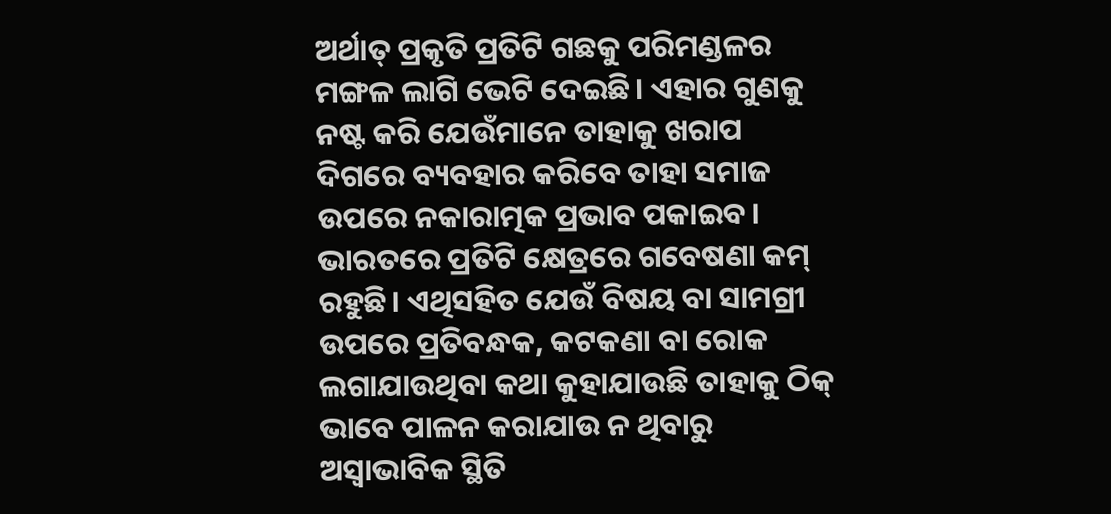ଅର୍ଥାତ୍‌ ପ୍ରକୃତି ପ୍ରତିଟି ଗଛକୁ ପରିମଣ୍ଡଳର ମଙ୍ଗଳ ଲାଗି ଭେଟି ଦେଇଛି। ଏହାର ଗୁଣକୁ ନଷ୍ଟ କରି ଯେଉଁମାନେ ତାହାକୁ ଖରାପ ଦିଗରେ ବ୍ୟବହାର କରିବେ ତାହା ସମାଜ ଉପରେ ନକାରାତ୍ମକ ପ୍ରଭାବ ପକାଇବ। ଭାରତରେ ପ୍ରତିଟି କ୍ଷେତ୍ରରେ ଗବେଷଣା କମ୍‌ ରହୁଛି। ଏଥିସହିତ ଯେଉଁ ବିଷୟ ବା ସାମଗ୍ରୀ ଉପରେ ପ୍ରତିବନ୍ଧକ, କଟକଣା ବା ରୋକ ଲଗାଯାଉଥିବା କଥା କୁହାଯାଉଛି ତାହାକୁ ଠିକ୍‌ ଭାବେ ପାଳନ କରାଯାଉ ନ ଥିବାରୁ ଅସ୍ବାଭାବିକ ସ୍ଥିତି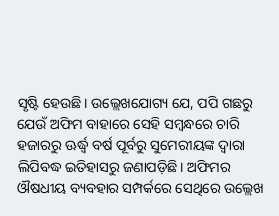ସୃଷ୍ଟି ହେଉଛି। ଉଲ୍ଲେଖଯୋଗ୍ୟ ଯେ, ପପି ଗଛରୁ ଯେଉଁ ଅଫିମ ବାହାରେ ସେହି ସମ୍ବନ୍ଧରେ ଚାରି ହଜାରରୁ ଊର୍ଦ୍ଧ୍ୱ ବର୍ଷ ପୂର୍ବରୁ ସୁମେରୀୟଙ୍କ ଦ୍ୱାରା ଲିପିବଦ୍ଧ ଇତିହାସରୁ ଜଣାପଡ଼ିଛି। ଅଫିମର ଔଷଧୀୟ ବ୍ୟବହାର ସମ୍ପର୍କରେ ସେଥିରେ ଉଲ୍ଲେଖ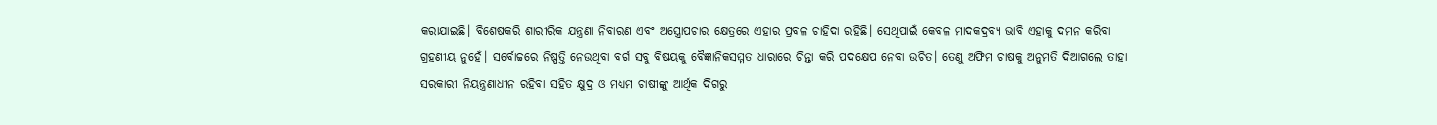କରାଯାଇଛି। ବିଶେଷକରି ଶାରୀରିକ ଯନ୍ତ୍ରଣା ନିବାରଣ ଏବଂ ଅସ୍ତ୍ରୋପଚାର କ୍ଷେତ୍ରରେ ଏହାର ପ୍ରବଳ ଚାହିଦା ରହିଛି। ସେଥିପାଇଁ କେବଳ ମାଦକଦ୍ରବ୍ୟ ଭାବି ଏହାକୁ ଦମନ କରିବା ଗ୍ରହଣୀୟ ନୁହେଁ। ସର୍ବୋଚ୍ଚରେ ନିଷ୍ପତ୍ତି ନେଉଥିବା ବର୍ଗ ସବୁ ବିଷୟକୁ ବୈଜ୍ଞାନିକସମ୍ମତ ଧାରାରେ ଚିନ୍ତା କରି ପଦକ୍ଷେପ ନେବା ଉଚିତ। ତେଣୁ ଅଫିମ ଚାଷକୁ ଅନୁମତି ଦିଆଗଲେ ତାହା ସରକାରୀ ନିୟନ୍ତ୍ରଣାଧୀନ ରହିବା ସହିତ କ୍ଷୁଦ୍ର ଓ ମଧ୍ୟମ ଚାଷୀଙ୍କୁ ଆର୍ଥିକ ଦିଗରୁ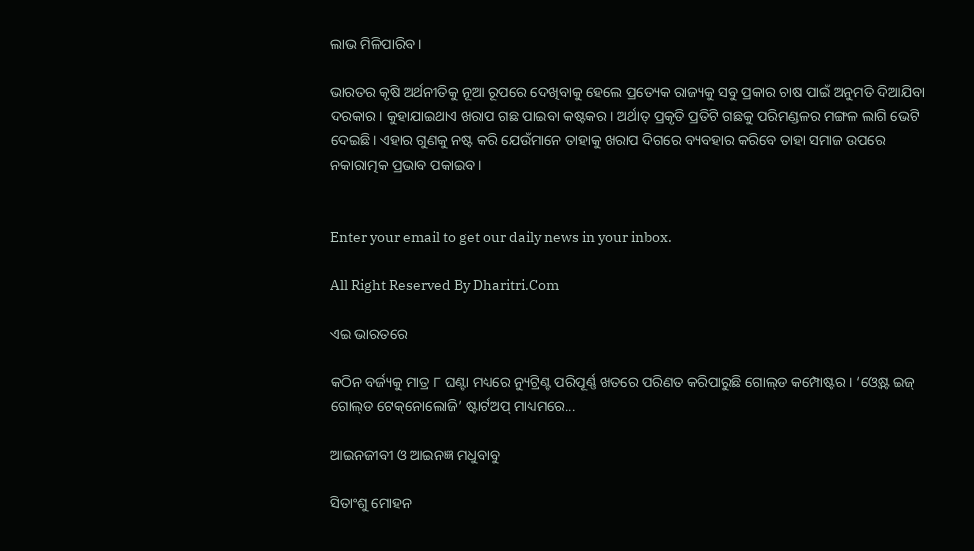ଲାଭ ମିଳିପାରିବ।

ଭାରତର କୃଷି ଅର୍ଥନୀତିକୁ ନୂଆ ରୂପରେ ଦେଖିବାକୁ ହେଲେ ପ୍ରତ୍ୟେକ ରାଜ୍ୟକୁ ସବୁ ପ୍ରକାର ଚାଷ ପାଇଁ ଅନୁମତି ଦିଆଯିବା ଦରକାର। କୁହାଯାଇଥାଏ ଖରାପ ଗଛ ପାଇବା କଷ୍ଟକର। ଅର୍ଥାତ୍‌ ପ୍ରକୃତି ପ୍ରତିଟି ଗଛକୁ ପରିମଣ୍ଡଳର ମଙ୍ଗଳ ଲାଗି ଭେଟି ଦେଇଛି। ଏହାର ଗୁଣକୁ ନଷ୍ଟ କରି ଯେଉଁମାନେ ତାହାକୁ ଖରାପ ଦିଗରେ ବ୍ୟବହାର କରିବେ ତାହା ସମାଜ ଉପରେ ନକାରାତ୍ମକ ପ୍ରଭାବ ପକାଇବ।


Enter your email to get our daily news in your inbox.

All Right Reserved By Dharitri.Com

ଏଇ ଭାରତରେ

କଠିନ ବର୍ଜ୍ୟକୁ ମାତ୍ର ୮ ଘଣ୍ଟା ମଧ୍ୟରେ ନ୍ୟୁଟ୍ରିଣ୍ଟ ପରିପୂର୍ଣ୍ଣ ଖତରେ ପରିଣତ କରିପାରୁଛି ଗୋଲ୍‌ଡ କମ୍ପୋଷ୍ଟର। ‘ଓ୍ବେଷ୍ଟ ଇଜ୍‌ ଗୋଲ୍‌ଡ ଟେକ୍‌ନୋଲୋଜି’ ଷ୍ଟାର୍ଟଅପ୍‌ ମାଧ୍ୟମରେ...

ଆଇନଜୀବୀ ଓ ଆଇନଜ୍ଞ ମଧୁବାବୁ

ସିତାଂଶୁ ମୋହନ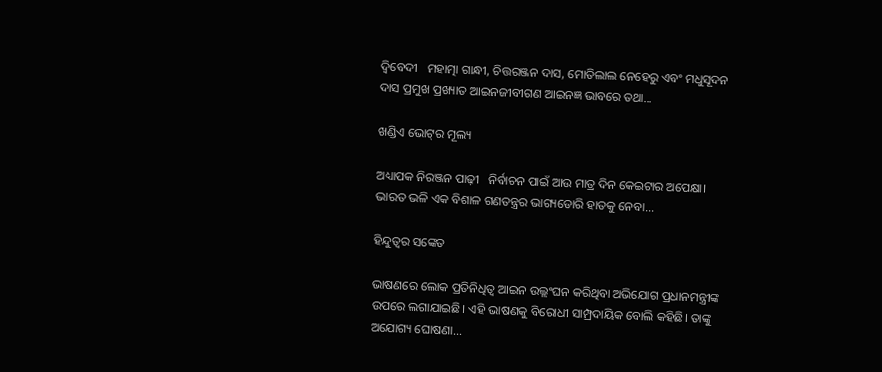ଦ୍ୱିବେଦୀ   ମହାତ୍ମା ଗାନ୍ଧୀ, ଚିତ୍ତରଞ୍ଜନ ଦାସ, ମୋତିଲାଲ ନେହେରୁ ଏବଂ ମଧୁସୂଦନ ଦାସ ପ୍ରମୁଖ ପ୍ରଖ୍ୟାତ ଆଇନଜୀବୀଗଣ ଆଇନଜ୍ଞ ଭାବରେ ତଥା...

ଖଣ୍ଡିଏ ଭୋଟ୍‌ର ମୂଲ୍ୟ

ଅଧ୍ୟାପକ ନିରଞ୍ଜନ ପାଢ଼ୀ   ନିର୍ବାଚନ ପାଇଁ ଆଉ ମାତ୍ର ଦିନ କେଇଟାର ଅପେକ୍ଷା। ଭାରତ ଭଳି ଏକ ବିଶାଳ ଗଣତନ୍ତ୍ରର ଭାଗ୍ୟଡୋରି ହାତକୁ ନେବା...

ହିନ୍ଦୁତ୍ୱର ସଙ୍କେତ

ଭାଷଣରେ ଲୋକ ପ୍ରତିନିଧିତ୍ୱ ଆଇନ ଉଲ୍ଲଂଘନ କରିଥିବା ଅଭିଯୋଗ ପ୍ରଧାନମନ୍ତ୍ରୀଙ୍କ ଉପରେ ଲଗାଯାଇଛି। ଏହି ଭାଷଣକୁ ବିରୋଧୀ ସାମ୍ପ୍ରଦାୟିକ ବୋଲି କହିଛି। ତାଙ୍କୁ ଅଯୋଗ୍ୟ ଘୋଷଣା...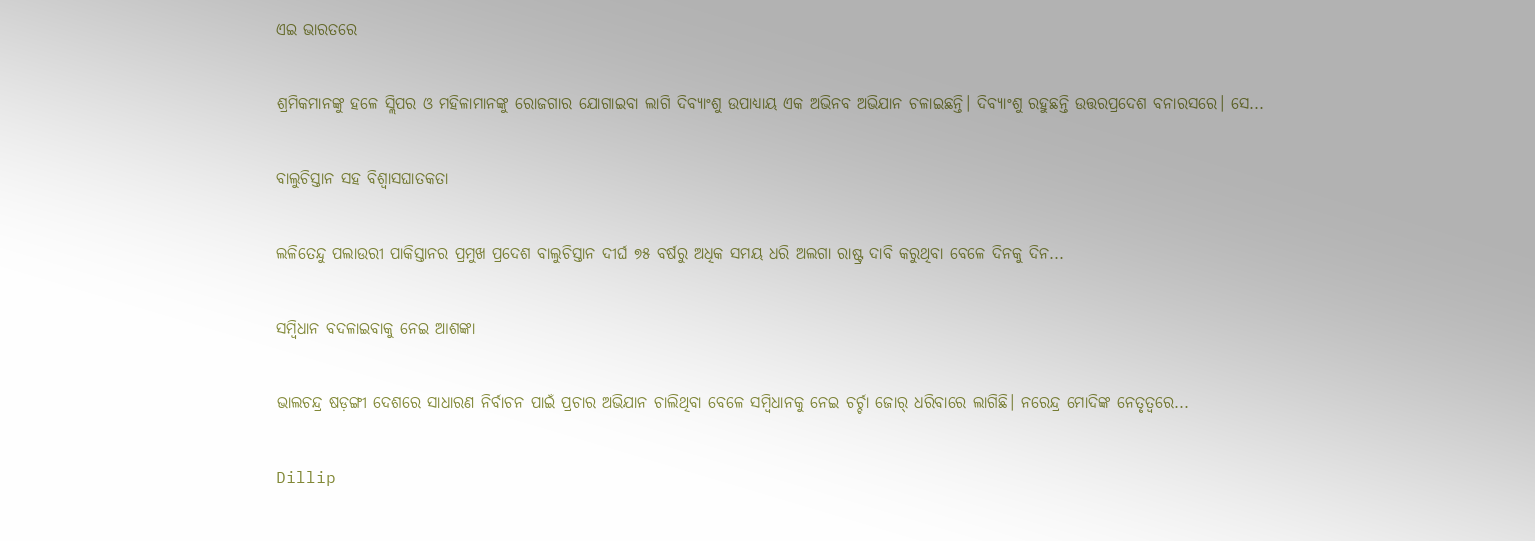ଏଇ ଭାରତରେ

ଶ୍ରମିକମାନଙ୍କୁ ହଳେ ସ୍ଲିପର ଓ ମହିଳାମାନଙ୍କୁ ରୋଜଗାର ଯୋଗାଇବା ଲାଗି ଦିବ୍ୟାଂଶୁ ଉପାଧ୍ୟାୟ ଏକ ଅଭିନବ ଅଭିଯାନ ଚଳାଇଛନ୍ତି। ଦିବ୍ୟାଂଶୁ ରହୁଛନ୍ତି ଉତ୍ତରପ୍ରଦେଶ ବନାରସରେ। ସେ...

ବାଲୁଚିସ୍ତାନ ସହ ବିଶ୍ବାସଘାତକତା

ଲଳିତେନ୍ଦୁ ପଲାଉରୀ ପାକିସ୍ତାନର ପ୍ରମୁଖ ପ୍ରଦେଶ ବାଲୁଚିସ୍ତାନ ଦୀର୍ଘ ୭୫ ବର୍ଷରୁ ଅଧିକ ସମୟ ଧରି ଅଲଗା ରାଷ୍ଟ୍ର ଦାବି କରୁଥିବା ବେଳେ ଦିନକୁ ଦିନ...

ସମ୍ବିଧାନ ବଦଳାଇବାକୁ ନେଇ ଆଶଙ୍କା

ଭାଲଚନ୍ଦ୍ର ଷଡ଼ଙ୍ଗୀ ଦେଶରେ ସାଧାରଣ ନିର୍ବାଚନ ପାଇଁ ପ୍ରଚାର ଅଭିଯାନ ଚାଲିଥିବା ବେଳେ ସମ୍ବିଧାନକୁ ନେଇ ଚର୍ଚ୍ଚା ଜୋର୍‌ ଧରିବାରେ ଲାଗିଛି। ନରେନ୍ଦ୍ର ମୋଦିଙ୍କ ନେତୃତ୍ୱରେ...

Dillip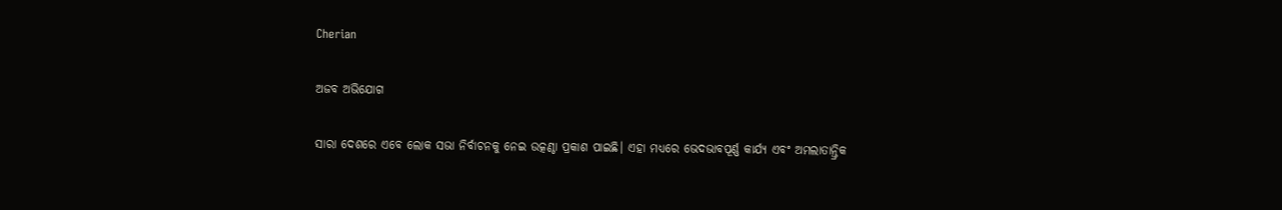Cherian

ଅଜବ ଅଭିଯୋଗ

ସାରା ଦେଶରେ ଏବେ ଲୋକ ସଭା ନିର୍ବାଚନକୁ ନେଇ ଉତ୍କଣ୍ଠା ପ୍ରକାଶ ପାଇଛି। ଏହା ମଧ୍ୟରେ ଭେଦଭାବପୂର୍ଣ୍ଣ କାର୍ଯ୍ୟ ଏବଂ ଅମଲାତାନ୍ତ୍ରିକ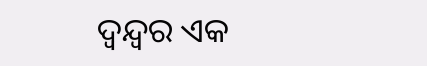ଦ୍ୱନ୍ଦ୍ୱର ଏକ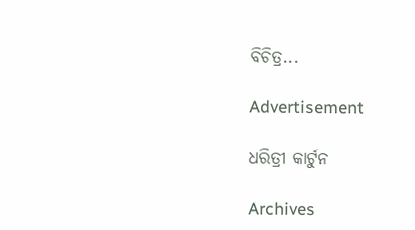ବିଚିତ୍ର...

Advertisement

ଧରିତ୍ରୀ କାର୍ଟୁନ

Archives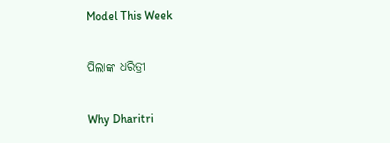Model This Week

ପିଲାଙ୍କ ଧରିତ୍ରୀ

Why Dharitri